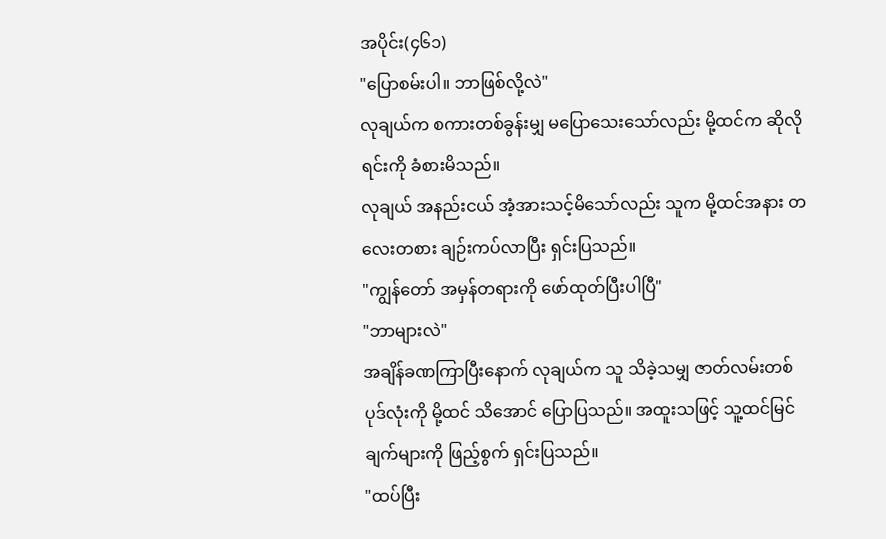အပိုင်း(၄၆၁)
"ပြောစမ်းပါ။ ဘာဖြစ်လို့လဲ"
လုချယ်က စကားတစ်ခွန်းမျှ မပြောသေးသော်လည်း မို့ထင်က ဆိုလိုရင်းကို ခံစားမိသည်။
လုချယ် အနည်းငယ် အံ့အားသင့်မိသော်လည်း သူက မို့ထင်အနား တလေးတစား ချဉ်းကပ်လာပြီး ရှင်းပြသည်။
"ကျွန်တော် အမှန်တရားကို ဖော်ထုတ်ပြီးပါပြီ"
"ဘာများလဲ"
အချိန်ခဏကြာပြီးနောက် လုချယ်က သူ သိခဲ့သမျှ ဇာတ်လမ်းတစ်ပုဒ်လုံးကို မို့ထင် သိအောင် ပြောပြသည်။ အထူးသဖြင့် သူ့ထင်မြင်ချက်များကို ဖြည့်စွက် ရှင်းပြသည်။
"ထပ်ပြီး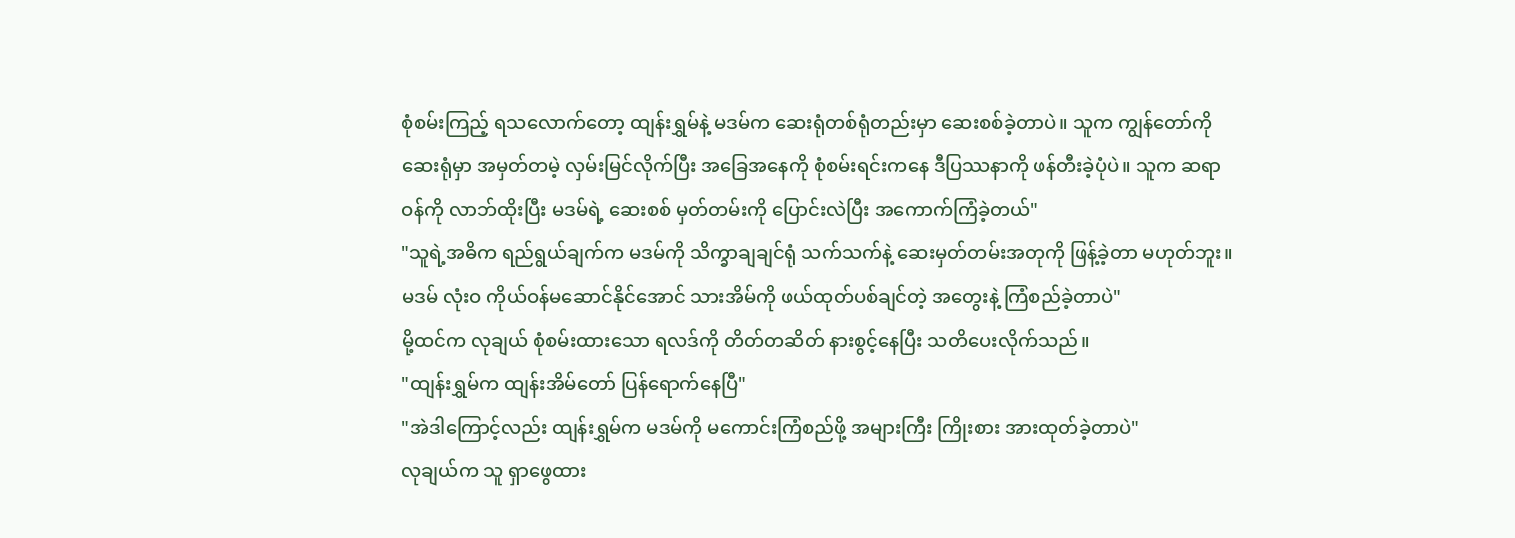စုံစမ်းကြည့် ရသလောက်တော့ ထျန်းရွှမ်နဲ့ မဒမ်က ဆေးရုံတစ်ရုံတည်းမှာ ဆေးစစ်ခဲ့တာပဲ။ သူက ကျွန်တော်ကို ဆေးရုံမှာ အမှတ်တမဲ့ လှမ်းမြင်လိုက်ပြီး အခြေအနေကို စုံစမ်းရင်းကနေ ဒီပြဿနာကို ဖန်တီးခဲ့ပုံပဲ။ သူက ဆရာဝန်ကို လာဘ်ထိုးပြီး မဒမ်ရဲ့ ဆေးစစ် မှတ်တမ်းကို ပြောင်းလဲပြီး အကောက်ကြံခဲ့တယ်"
"သူရဲ့အဓိက ရည်ရွယ်ချက်က မဒမ်ကို သိက္ခာချချင်ရုံ သက်သက်နဲ့ ဆေးမှတ်တမ်းအတုကို ဖြန့်ခဲ့တာ မဟုတ်ဘူး။ မဒမ် လုံးဝ ကိုယ်ဝန်မဆောင်နိုင်အောင် သားအိမ်ကို ဖယ်ထုတ်ပစ်ချင်တဲ့ အတွေးနဲ့ ကြံစည်ခဲ့တာပဲ"
မို့ထင်က လုချယ် စုံစမ်းထားသော ရလဒ်ကို တိတ်တဆိတ် နားစွင့်နေပြီး သတိပေးလိုက်သည်။
"ထျန်းရွှမ်က ထျန်းအိမ်တော် ပြန်ရောက်နေပြီ"
"အဲဒါကြောင့်လည်း ထျန်းရွှမ်က မဒမ်ကို မကောင်းကြံစည်ဖို့ အများကြီး ကြိုးစား အားထုတ်ခဲ့တာပဲ"
လုချယ်က သူ ရှာဖွေထား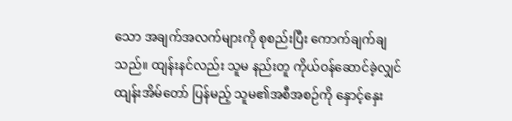သော အချက်အလက်များကို စုစည်းပြီး ကောက်ချက်ချသည်။ ထျန်းနင်လည်း သူမ နည်းတူ ကိုယ်ဝန်ဆောင်ခဲ့လျှင် ထျန်းအိမ်တော် ပြန်မည့် သူမ၏အစီအစဉ်ကို နှောင့်နှေး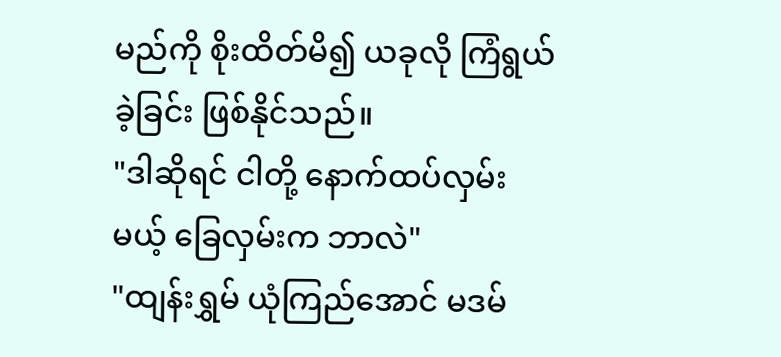မည်ကို စိုးထိတ်မိ၍ ယခုလို ကြံရွယ်ခဲ့ခြင်း ဖြစ်နိုင်သည်။
"ဒါဆိုရင် ငါတို့ နောက်ထပ်လှမ်းမယ့် ခြေလှမ်းက ဘာလဲ"
"ထျန်းရွှမ် ယုံကြည်အောင် မဒမ်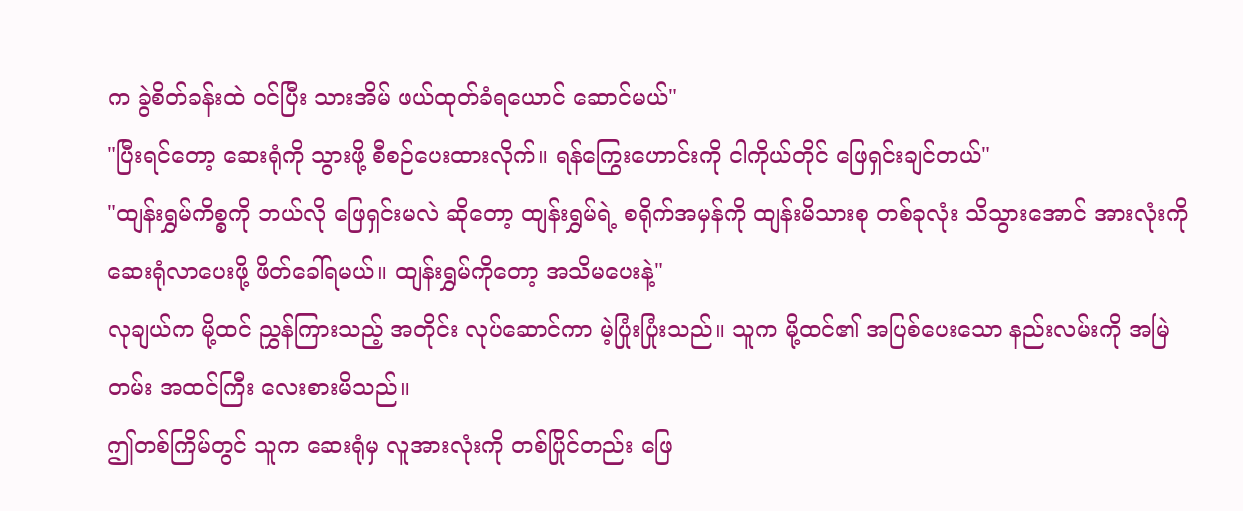က ခွဲစိတ်ခန်းထဲ ဝင်ပြီး သားအိမ် ဖယ်ထုတ်ခံရယောင် ဆောင်မယ်"
"ပြီးရင်တော့ ဆေးရုံကို သွားဖို့ စီစဉ်ပေးထားလိုက်။ ရန်ကြွေးဟောင်းကို ငါကိုယ်တိုင် ဖြေရှင်းချင်တယ်"
"ထျန်းရွှမ်ကိစ္စကို ဘယ်လို ဖြေရှင်းမလဲ ဆိုတော့ ထျန်းရွှမ်ရဲ့ စရိုက်အမှန်ကို ထျန်းမိသားစု တစ်ခုလုံး သိသွားအောင် အားလုံးကို ဆေးရုံလာပေးဖို့ ဖိတ်ခေါ်ရမယ်။ ထျန်းရွှမ်ကိုတော့ အသိမပေးနဲ့"
လုချယ်က မို့ထင် ညွှန်ကြားသည့် အတိုင်း လုပ်ဆောင်ကာ မဲ့ပြုံးပြုံးသည်။ သူက မို့ထင်၏ အပြစ်ပေးသော နည်းလမ်းကို အမြဲတမ်း အထင်ကြီး လေးစားမိသည်။
ဤတစ်ကြိမ်တွင် သူက ဆေးရုံမှ လူအားလုံးကို တစ်ပြိုင်တည်း ဖြေ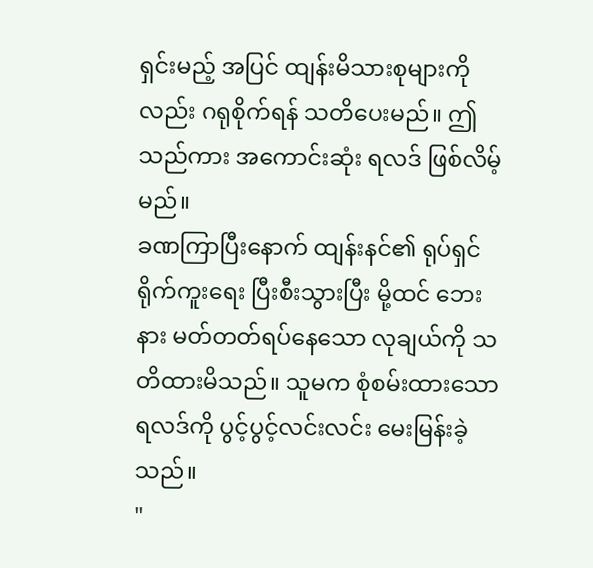ရှင်းမည့် အပြင် ထျန်းမိသားစုများကိုလည်း ဂရုစိုက်ရန် သတိပေးမည်။ ဤသည်ကား အကောင်းဆုံး ရလဒ် ဖြစ်လိမ့်မည်။
ခဏကြာပြီးနောက် ထျန်းနင်၏ ရုပ်ရှင် ရိုက်ကူးရေး ပြီးစီးသွားပြီး မို့ထင် ဘေးနား မတ်တတ်ရပ်နေသော လုချယ်ကို သတိထားမိသည်။ သူမက စုံစမ်းထားသော ရလဒ်ကို ပွင့်ပွင့်လင်းလင်း မေးမြန်းခဲ့သည်။
"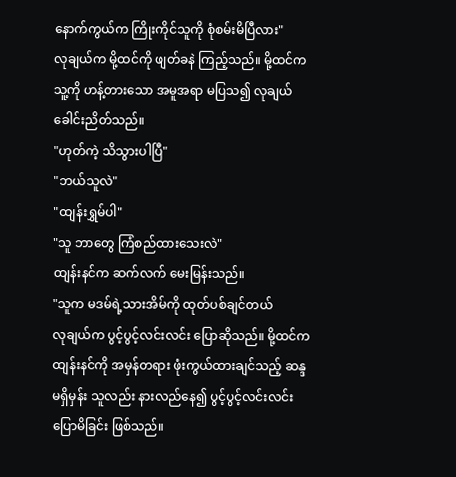နောက်ကွယ်က ကြိုးကိုင်သူကို စုံစမ်းမိပြီလား"
လုချယ်က မို့ထင်ကို ဖျတ်ခနဲ ကြည့်သည်။ မို့ထင်က သူ့ကို ဟန့်တားသော အမူအရာ မပြသ၍ လုချယ် ခေါင်းညိတ်သည်။
"ဟုတ်ကဲ့ သိသွားပါပြီ"
"ဘယ်သူလဲ"
"ထျန်းရွှမ်ပါ"
"သူ ဘာတွေ ကြံစည်ထားသေးလဲ"
ထျန်းနင်က ဆက်လက် မေးမြန်းသည်။
"သူက မဒမ်ရဲ့သားအိမ်ကို ထုတ်ပစ်ချင်တယ်
လုချယ်က ပွင့်ပွင့်လင်းလင်း ပြောဆိုသည်။ မို့ထင်က ထျန်းနင်ကို အမှန်တရား ဖုံးကွယ်ထားချင်သည့် ဆန္ဒ မရှိမှန်း သူလည်း နားလည်နေ၍ ပွင့်ပွင့်လင်းလင်း ပြောမိခြင်း ဖြစ်သည်။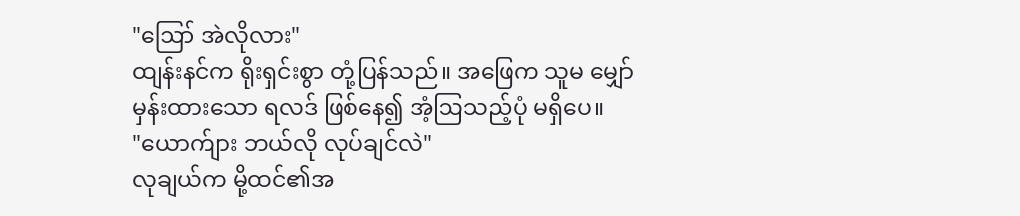"ဪ အဲလိုလား"
ထျန်းနင်က ရိုးရှင်းစွာ တုံ့ပြန်သည်။ အဖြေက သူမ မျှော်မှန်းထားသော ရလဒ် ဖြစ်နေ၍ အံ့ဩသည့်ပုံ မရှိပေ။
"ယောက်ျား ဘယ်လို လုပ်ချင်လဲ"
လုချယ်က မို့ထင်၏အ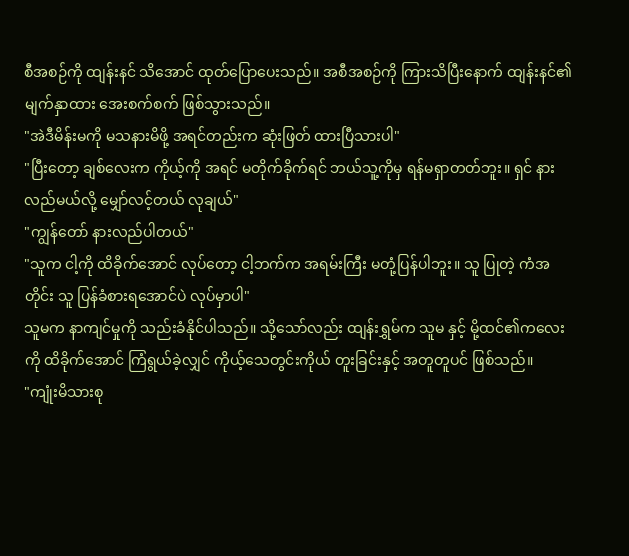စီအစဉ်ကို ထျန်းနင် သိအောင် ထုတ်ပြောပေးသည်။ အစီအစဉ်ကို ကြားသိပြီးနောက် ထျန်းနင်၏မျက်နှာထား အေးစက်စက် ဖြစ်သွားသည်။
"အဲဒီမိန်းမကို မသနားမိဖို့ အရင်တည်းက ဆုံးဖြတ် ထားပြီသားပါ"
"ပြီးတော့ ချစ်လေးက ကိုယ့်ကို အရင် မတိုက်ခိုက်ရင် ဘယ်သူ့ကိုမှ ရန်မရှာတတ်ဘူး။ ရှင် နားလည်မယ်လို့ မျှော်လင့်တယ် လုချယ်"
"ကျွန်တော် နားလည်ပါတယ်"
"သူက ငါ့ကို ထိခိုက်အောင် လုပ်တော့ ငါ့ဘက်က အရမ်းကြီး မတုံ့ပြန်ပါဘူး။ သူ ပြုတဲ့ ကံအတိုင်း သူ ပြန်ခံစားရအောင်ပဲ လုပ်မှာပါ"
သူမက နာကျင်မှုကို သည်းခံနိုင်ပါသည်။ သို့သော်လည်း ထျန်းရွှမ်က သူမ နှင့် မို့ထင်၏ကလေးကို ထိခိုက်အောင် ကြံရွယ်ခဲ့လျှင် ကိုယ့်သေတွင်းကိုယ် တူးခြင်းနှင့် အတူတူပင် ဖြစ်သည်။
"ကျုံးမိသားစု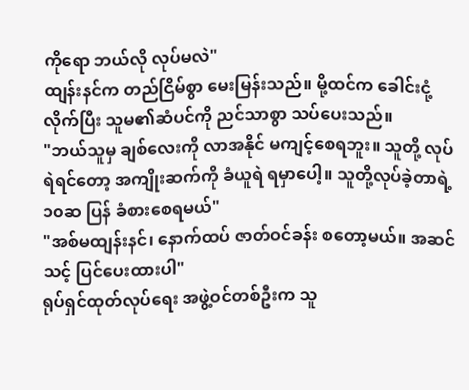ကိုရော ဘယ်လို လုပ်မလဲ"
ထျန်းနင်က တည်ငြိမ်စွာ မေးမြန်းသည်။ မို့ထင်က ခေါင်းငုံ့လိုက်ပြီး သူမ၏ဆံပင်ကို ညင်သာစွာ သပ်ပေးသည်။
"ဘယ်သူမှ ချစ်လေးကို လာအနိုင် မကျင့်စေရဘူး။ သူတို့ လုပ်ရဲရင်တော့ အကျိုးဆက်ကို ခံယူရဲ ရမှာပေါ့။ သူတို့လုပ်ခဲ့တာရဲ့ ၁၀ဆ ပြန် ခံစားစေရမယ်"
"အစ်မထျန်းနင်၊ နောက်ထပ် ဇာတ်ဝင်ခန်း စတော့မယ်။ အဆင်သင့် ပြင်ပေးထားပါ"
ရုပ်ရှင်ထုတ်လုပ်ရေး အဖွဲ့ဝင်တစ်ဦးက သူ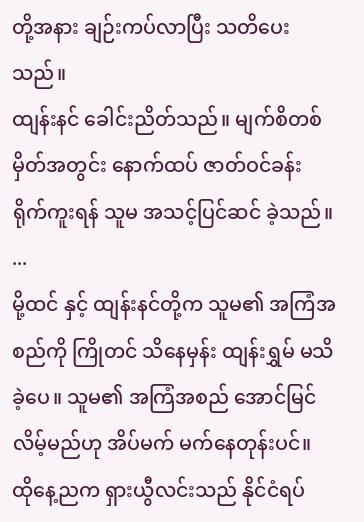တို့အနား ချဉ်းကပ်လာပြီး သတိပေးသည်။
ထျန်းနင် ခေါင်းညိတ်သည်။ မျက်စိတစ်မှိတ်အတွင်း နောက်ထပ် ဇာတ်ဝင်ခန်း ရိုက်ကူးရန် သူမ အသင့်ပြင်ဆင် ခဲ့သည်။
...
မို့ထင် နှင့် ထျန်းနင်တို့က သူမ၏ အကြံအစည်ကို ကြိုတင် သိနေမှန်း ထျန်းရွှမ် မသိခဲ့ပေ။ သူမ၏ အကြံအစည် အောင်မြင်လိမ့်မည်ဟု အိပ်မက် မက်နေတုန်းပင်။
ထိုနေ့ညက ရှားယွီလင်းသည် နိုင်ငံရပ်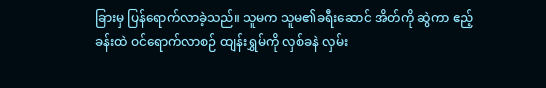ခြားမှ ပြန်ရောက်လာခဲ့သည်။ သူမက သူမ၏ခရီးဆောင် အိတ်ကို ဆွဲကာ ဧည့်ခန်းထဲ ဝင်ရောက်လာစဉ် ထျန်းရွှမ်ကို လှစ်ခနဲ လှမ်း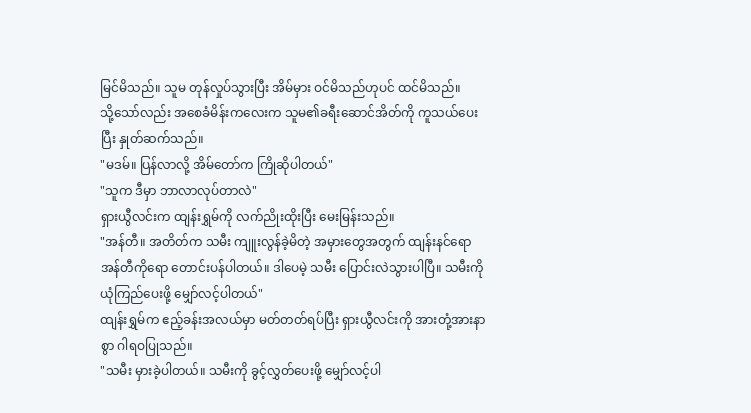မြင်မိသည်။ သူမ တုန်လှုပ်သွားပြီး အိမ်မှား ဝင်မိသည်ဟုပင် ထင်မိသည်။
သို့သော်လည်း အစေခံမိန်းကလေးက သူမ၏ခရီးဆောင်အိတ်ကို ကူသယ်ပေးပြီး နှုတ်ဆက်သည်။
"မဒမ်။ ပြန်လာလို့ အိမ်တော်က ကြိုဆိုပါတယ်"
"သူက ဒီမှာ ဘာလာလုပ်တာလဲ"
ရှားယွီလင်းက ထျန်းရွှမ်ကို လက်ညိုးထိုးပြီး မေးမြန်းသည်။
"အန်တီ။ အတိတ်က သမီး ကျူးလွန်ခဲ့မိတဲ့ အမှားတွေအတွက် ထျန်းနင်ရော အန်တီကိုရော တောင်းပန်ပါတယ်။ ဒါပေမဲ့ သမီး ပြောင်းလဲသွားပါပြီ။ သမီးကို ယုံကြည်ပေးဖို့ မျှော်လင့်ပါတယ်"
ထျန်းရွှမ်က ဧည့်ခန်းအလယ်မှာ မတ်တတ်ရပ်ပြီး ရှားယွီလင်းကို အားတုံ့အားနာစွာ ဂါရဝပြုသည်။
"သမီး မှားခဲ့ပါတယ်။ သမီးကို ခွင့်လွှတ်ပေးဖို့ မျှော်လင့်ပါ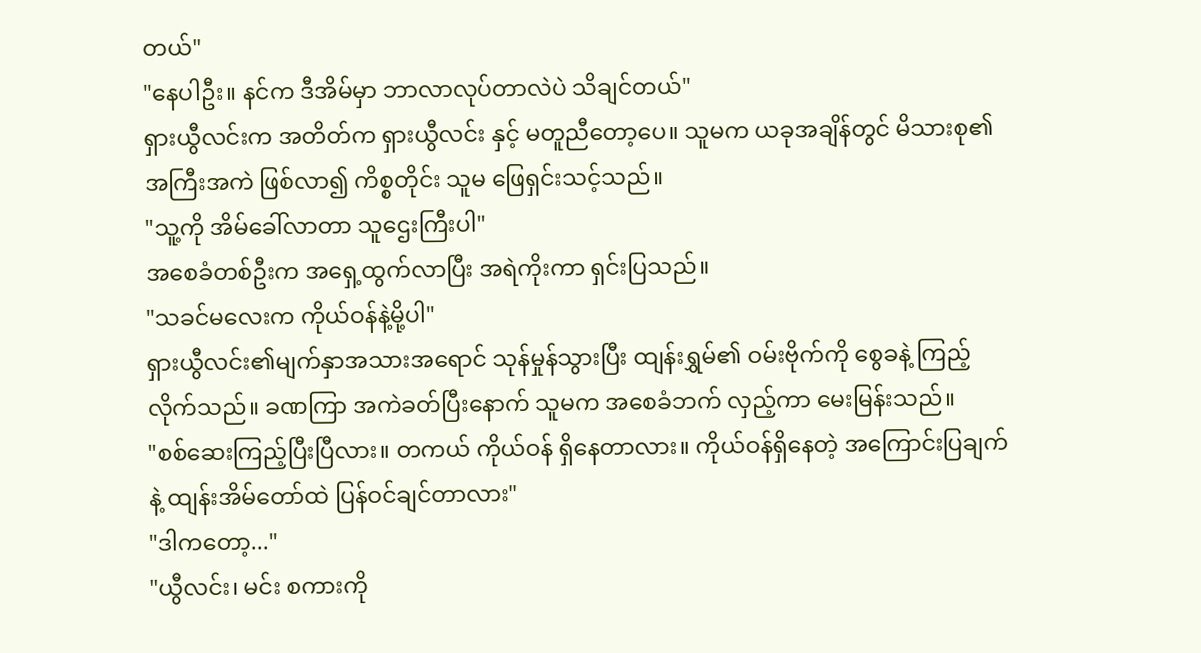တယ်"
"နေပါဦး။ နင်က ဒီအိမ်မှာ ဘာလာလုပ်တာလဲပဲ သိချင်တယ်"
ရှားယွီလင်းက အတိတ်က ရှားယွီလင်း နှင့် မတူညီတော့ပေ။ သူမက ယခုအချိန်တွင် မိသားစု၏ အကြီးအကဲ ဖြစ်လာ၍ ကိစ္စတိုင်း သူမ ဖြေရှင်းသင့်သည်။
"သူ့ကို အိမ်ခေါ်လာတာ သူဌေးကြီးပါ"
အစေခံတစ်ဦးက အရှေ့ထွက်လာပြီး အရဲကိုးကာ ရှင်းပြသည်။
"သခင်မလေးက ကိုယ်ဝန်နဲ့မို့ပါ"
ရှားယွီလင်း၏မျက်နှာအသားအရောင် သုန်မှုန်သွားပြီး ထျန်းရွှမ်၏ ဝမ်းဗိုက်ကို စွေခနဲ့ ကြည့်လိုက်သည်။ ခဏကြာ အကဲခတ်ပြီးနောက် သူမက အစေခံဘက် လှည့်ကာ မေးမြန်းသည်။
"စစ်ဆေးကြည့်ပြီးပြီလား။ တကယ် ကိုယ်ဝန် ရှိနေတာလား။ ကိုယ်ဝန်ရှိနေတဲ့ အကြောင်းပြချက်နဲ့ ထျန်းအိမ်တော်ထဲ ပြန်ဝင်ချင်တာလား"
"ဒါကတော့..."
"ယွီလင်း၊ မင်း စကားကို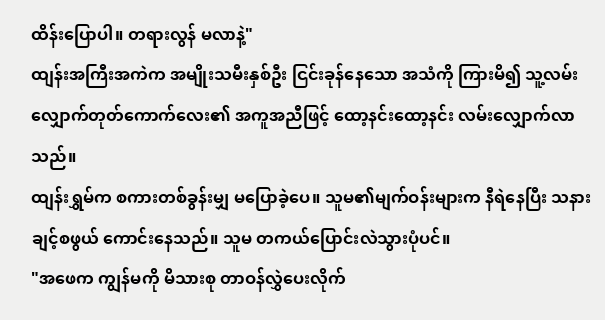ထိန်းပြောပါ။ တရားလွန် မလာနဲ့"
ထျန်းအကြီးအကဲက အမျိုးသမီးနှစ်ဦး ငြင်းခုန်နေသော အသံကို ကြားမိ၍ သူ့လမ်းလျှောက်တုတ်ကောက်လေး၏ အကူအညီဖြင့် ထော့နင်းထော့နင်း လမ်းလျှောက်လာသည်။
ထျန်းရွှမ်က စကားတစ်ခွန်းမျှ မပြောခဲ့ပေ။ သူမ၏မျက်ဝန်းများက နီရဲနေပြီး သနားချင့်စဖွယ် ကောင်းနေသည်။ သူမ တကယ်ပြောင်းလဲသွားပုံပင်။
"အဖေက ကျွန်မကို မိသားစု တာဝန်လွှဲပေးလိုက်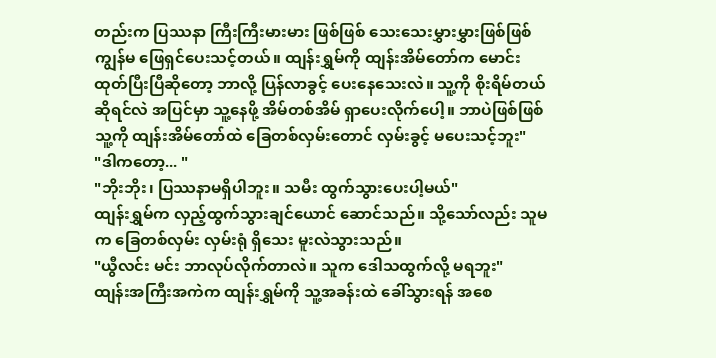တည်းက ပြဿနာ ကြီးကြီးမားမား ဖြစ်ဖြစ် သေးသေးမွှားမွှားဖြစ်ဖြစ် ကျွန်မ ဖြေရှင်ပေးသင့်တယ်။ ထျန်းရွှမ်ကို ထျန်းအိမ်တော်က မောင်းထုတ်ပြီးပြီဆိုတော့ ဘာလို့ ပြန်လာခွင့် ပေးနေသေးလဲ။ သူ့ကို စိုးရိမ်တယ် ဆိုရင်လဲ အပြင်မှာ သူ့နေဖို့ အိမ်တစ်အိမ် ရှာပေးလိုက်ပေါ့။ ဘာပဲဖြစ်ဖြစ် သူ့ကို ထျန်းအိမ်တော်ထဲ ခြေတစ်လှမ်းတောင် လှမ်းခွင့် မပေးသင့်ဘူး"
"ဒါကတော့... "
"ဘိုးဘိုး၊ ပြဿနာမရှိပါဘူး။ သမီး ထွက်သွားပေးပါ့မယ်"
ထျန်းရွှမ်က လှည့်ထွက်သွားချင်ယောင် ဆောင်သည်။ သို့သော်လည်း သူမက ခြေတစ်လှမ်း လှမ်းရုံ ရှိသေး မူးလဲသွားသည်။
"ယွီလင်း မင်း ဘာလုပ်လိုက်တာလဲ။ သူက ဒေါသထွက်လို့ မရဘူး"
ထျန်းအကြီးအကဲက ထျန်းရွှမ်ကို သူ့အခန်းထဲ ခေါ်သွားရန် အစေ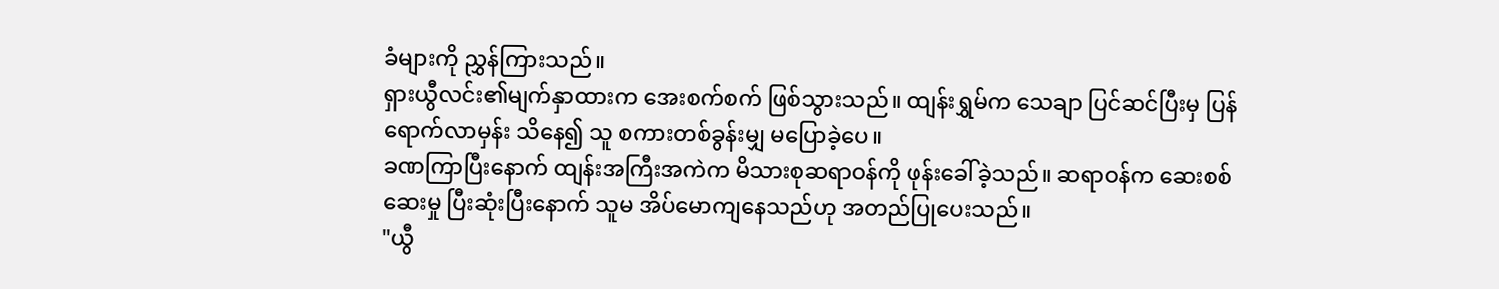ခံများကို ညွှန်ကြားသည်။
ရှားယွီလင်း၏မျက်နှာထားက အေးစက်စက် ဖြစ်သွားသည်။ ထျန်းရွှမ်က သေချာ ပြင်ဆင်ပြီးမှ ပြန်ရောက်လာမှန်း သိနေ၍ သူ စကားတစ်ခွန်းမျှ မပြောခဲ့ပေ။
ခဏကြာပြီးနောက် ထျန်းအကြီးအကဲက မိသားစုဆရာဝန်ကို ဖုန်းခေါ်ခဲ့သည်။ ဆရာဝန်က ဆေးစစ်ဆေးမှု ပြီးဆုံးပြီးနောက် သူမ အိပ်မောကျနေသည်ဟု အတည်ပြုပေးသည်။
"ယွီ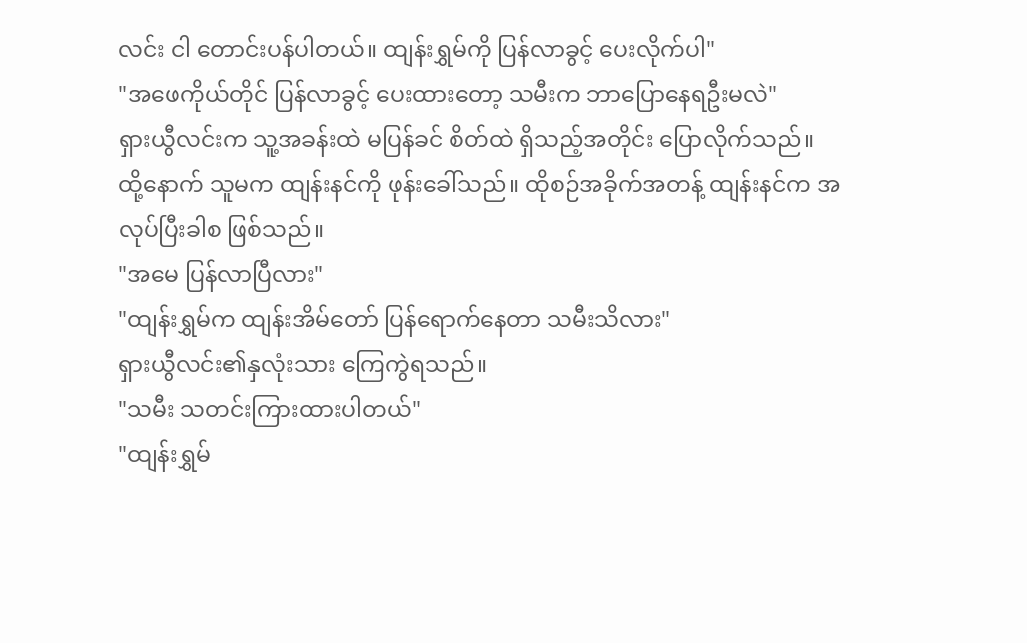လင်း ငါ တောင်းပန်ပါတယ်။ ထျန်းရွှမ်ကို ပြန်လာခွင့် ပေးလိုက်ပါ"
"အဖေကိုယ်တိုင် ပြန်လာခွင့် ပေးထားတော့ သမီးက ဘာပြောနေရဦးမလဲ"
ရှားယွီလင်းက သူ့အခန်းထဲ မပြန်ခင် စိတ်ထဲ ရှိသည့်အတိုင်း ပြောလိုက်သည်။
ထို့နောက် သူမက ထျန်းနင်ကို ဖုန်းခေါ်သည်။ ထိုစဉ်အခိုက်အတန့် ထျန်းနင်က အလုပ်ပြီးခါစ ဖြစ်သည်။
"အမေ ပြန်လာပြီလား"
"ထျန်းရွှမ်က ထျန်းအိမ်တော် ပြန်ရောက်နေတာ သမီးသိလား"
ရှားယွီလင်း၏နှလုံးသား ကြေကွဲရသည်။
"သမီး သတင်းကြားထားပါတယ်"
"ထျန်းရွှမ်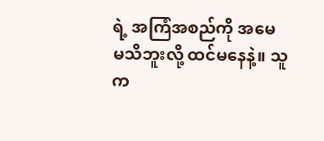ရဲ့ အကြံအစည်ကို အမေ မသိဘူးလို့ ထင်မနေနဲ့။ သူက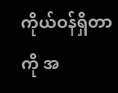ကိုယ်ဝန်ရှိတာကို အ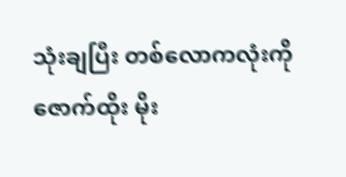သုံးချပြီး တစ်လောကလုံးကို ဇောက်ထိုး မိုး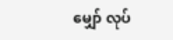မျှော် လုပ်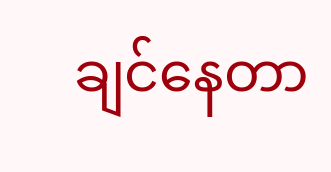ချင်နေတာ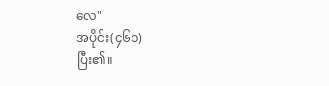လေ"
အပိုင်း(၄၆၁)
ပြီး၏။